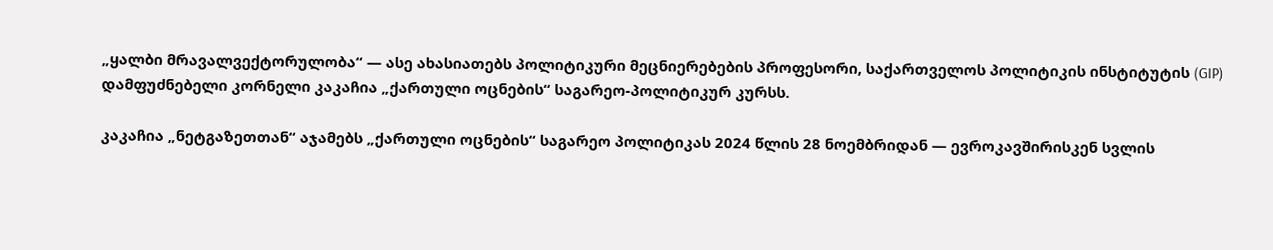„ყალბი მრავალვექტორულობა“ — ასე ახასიათებს პოლიტიკური მეცნიერებების პროფესორი, საქართველოს პოლიტიკის ინსტიტუტის (GIP) დამფუძნებელი კორნელი კაკაჩია „ქართული ოცნების“ საგარეო-პოლიტიკურ კურსს.

კაკაჩია „ნეტგაზეთთან“ აჯამებს „ქართული ოცნების“ საგარეო პოლიტიკას 2024 წლის 28 ნოემბრიდან — ევროკავშირისკენ სვლის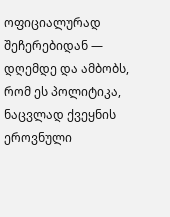ოფიციალურად შეჩერებიდან — დღემდე და ამბობს, რომ ეს პოლიტიკა, ნაცვლად ქვეყნის ეროვნული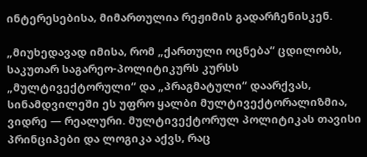ინტერესებისა, მიმართულია რეჟიმის გადარჩენისკენ.

„მიუხედავად იმისა, რომ „ქართული ოცნება“ ცდილობს, საკუთარ საგარეო-პოლიტიკურს კურსს „მულტივექტორული“ და „პრაგმატული“ დაარქვას, სინამდვილეში ეს უფრო ყალბი მულტივექტორალიზმია, ვიდრე — რეალური. მულტივექტორულ პოლიტიკას თავისი პრინციპები და ლოგიკა აქვს, რაც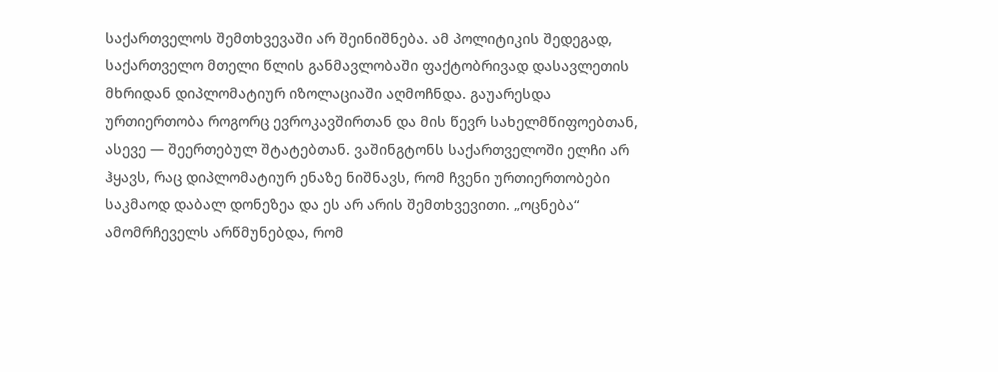საქართველოს შემთხვევაში არ შეინიშნება. ამ პოლიტიკის შედეგად, საქართველო მთელი წლის განმავლობაში ფაქტობრივად დასავლეთის მხრიდან დიპლომატიურ იზოლაციაში აღმოჩნდა. გაუარესდა ურთიერთობა როგორც ევროკავშირთან და მის წევრ სახელმწიფოებთან, ასევე — შეერთებულ შტატებთან. ვაშინგტონს საქართველოში ელჩი არ ჰყავს, რაც დიპლომატიურ ენაზე ნიშნავს, რომ ჩვენი ურთიერთობები საკმაოდ დაბალ დონეზეა და ეს არ არის შემთხვევითი. „ოცნება“ ამომრჩეველს არწმუნებდა, რომ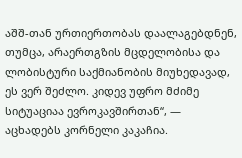აშშ-თან ურთიერთობას დაალაგებდნენ, თუმცა, არაერთგზის მცდელობისა და ლობისტური საქმიანობის მიუხედავად, ეს ვერ შეძლო. კიდევ უფრო მძიმე სიტუაციაა ევროკავშირთან“, — აცხადებს კორნელი კაკაჩია.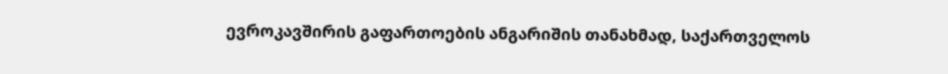ევროკავშირის გაფართოების ანგარიშის თანახმად, საქართველოს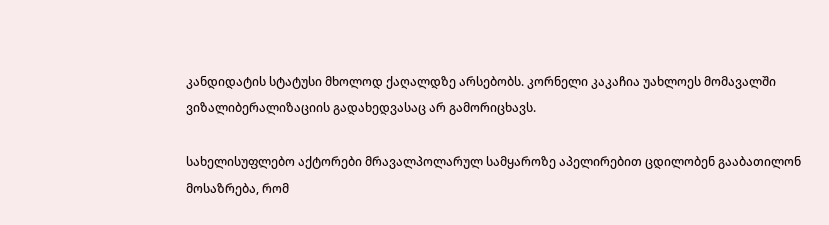კანდიდატის სტატუსი მხოლოდ ქაღალდზე არსებობს. კორნელი კაკაჩია უახლოეს მომავალში ვიზალიბერალიზაციის გადახედვასაც არ გამორიცხავს.

სახელისუფლებო აქტორები მრავალპოლარულ სამყაროზე აპელირებით ცდილობენ გააბათილონ მოსაზრება, რომ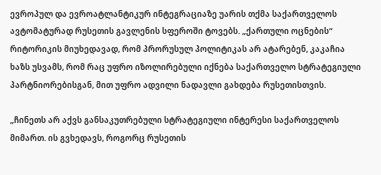ევროპულ და ევროატლანტიკურ ინტეგრაციაზე უარის თქმა საქართველოს ავტომატურად რუსეთის გავლენის სფეროში ტოვებს. „ქართული ოცნების“ რიტორიკის მიუხედავად, რომ პრორუსულ პოლიტიკას არ ატარებენ, კაკაჩია ხაზს უსვამს, რომ რაც უფრო იზოლირებული იქნება საქართველო სტრატეგიული პარტნიორებისგან, მით უფრო ადვილი ნადავლი გახდება რუსეთისთვის.

„ჩინეთს არ აქვს განსაკუთრებული სტრატეგიული ინტერესი საქართველოს მიმართ. ის გვხედავს, როგორც რუსეთის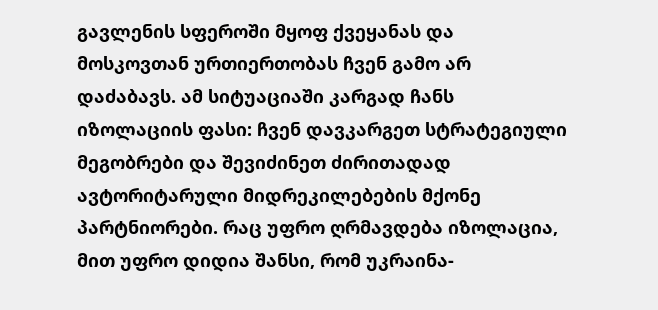გავლენის სფეროში მყოფ ქვეყანას და მოსკოვთან ურთიერთობას ჩვენ გამო არ დაძაბავს. ამ სიტუაციაში კარგად ჩანს იზოლაციის ფასი: ჩვენ დავკარგეთ სტრატეგიული მეგობრები და შევიძინეთ ძირითადად ავტორიტარული მიდრეკილებების მქონე პარტნიორები. რაც უფრო ღრმავდება იზოლაცია, მით უფრო დიდია შანსი, რომ უკრაინა-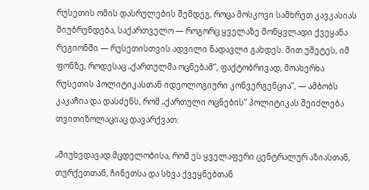რუსეთის ომის დასრულების შემდეგ, როცა მოსკოვი სამხრეთ კავკასიას მიუბრუნდება, საქართველო — როგორც ყველაზე მოწყვლადი ქვეყანა რეგიონში — რუსეთისთვის ადვილი ნადავლი გახდეს. მით უმეტეს, იმ ფონზე, როდესაც „ქართულმა ოცნებამ“, ფაქტობრივად, მოახერხა რუსეთის პოლიტიკასთან იდეოლოგიური კონვერგენცია“, — ამბობს კაკაჩია და დასძენს, რომ „ქართული ოცნების“ პოლიტიკას შეიძლება თვითიზოლაციაც დავარქვათ:

„მიუხედავად მცდელობისა, რომ ეს ყველაფერი ცენტრალურ აზიასთან, თურქეთთან, ჩინეთსა და სხვა ქვეყნებთან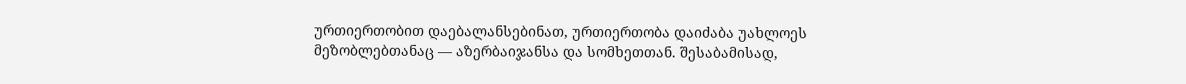ურთიერთობით დაებალანსებინათ, ურთიერთობა დაიძაბა უახლოეს მეზობლებთანაც — აზერბაიჯანსა და სომხეთთან. შესაბამისად,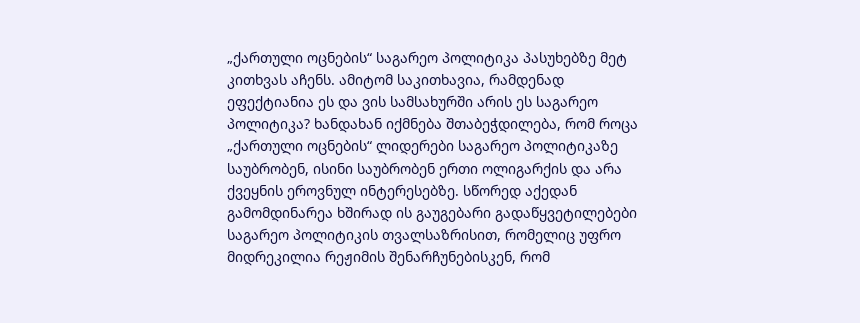„ქართული ოცნების“ საგარეო პოლიტიკა პასუხებზე მეტ კითხვას აჩენს. ამიტომ საკითხავია, რამდენად ეფექტიანია ეს და ვის სამსახურში არის ეს საგარეო პოლიტიკა? ხანდახან იქმნება შთაბეჭდილება, რომ როცა „ქართული ოცნების“ ლიდერები საგარეო პოლიტიკაზე საუბრობენ, ისინი საუბრობენ ერთი ოლიგარქის და არა ქვეყნის ეროვნულ ინტერესებზე. სწორედ აქედან გამომდინარეა ხშირად ის გაუგებარი გადაწყვეტილებები საგარეო პოლიტიკის თვალსაზრისით, რომელიც უფრო მიდრეკილია რეჟიმის შენარჩუნებისკენ, რომ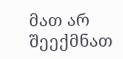მათ არ შეექმნათ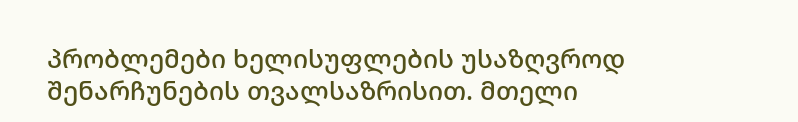პრობლემები ხელისუფლების უსაზღვროდ შენარჩუნების თვალსაზრისით. მთელი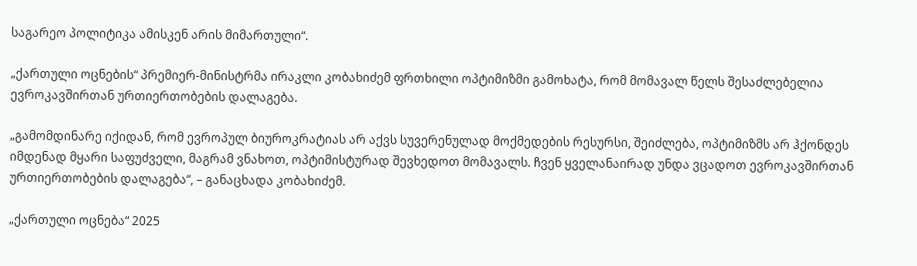საგარეო პოლიტიკა ამისკენ არის მიმართული“.

„ქართული ოცნების“ პრემიერ-მინისტრმა ირაკლი კობახიძემ ფრთხილი ოპტიმიზმი გამოხატა, რომ მომავალ წელს შესაძლებელია ევროკავშირთან ურთიერთობების დალაგება.

„გამომდინარე იქიდან, რომ ევროპულ ბიუროკრატიას არ აქვს სუვერენულად მოქმედების რესურსი, შეიძლება, ოპტიმიზმს არ ჰქონდეს იმდენად მყარი საფუძველი, მაგრამ ვნახოთ, ოპტიმისტურად შევხედოთ მომავალს. ჩვენ ყველანაირად უნდა ვცადოთ ევროკავშირთან ურთიერთობების დალაგება“, – განაცხადა კობახიძემ.

„ქართული ოცნება“ 2025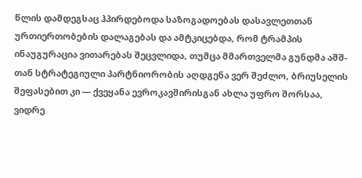წლის დამდეგსაც ჰპირდებოდა საზოგადოებას დასავლეთთან ურთიერთობების დალაგებას და ამტკიცებდა, რომ ტრამპის ინაუგურაცია ვითარებას შეცვლიდა, თუმცა მმართველმა გუნდმა აშშ-თან სტრატეგიული პარტნიორობის აღდგენა ვერ შეძლო, ბრიუსელის შეფასებით კი — ქვეყანა ევროკავშირისგან ახლა უფრო შორსაა, ვიდრე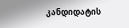კანდიდატის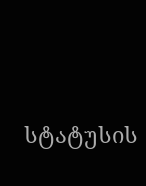სტატუსის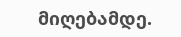მიღებამდე.